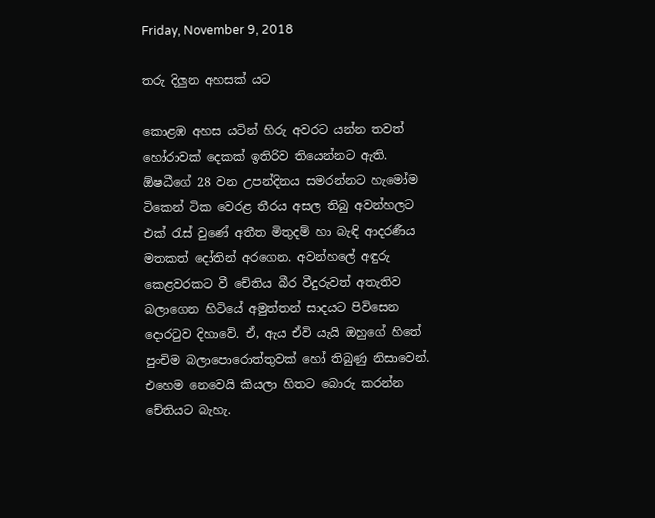Friday, November 9, 2018

තරු දිලුන අහසක් යට

කොළඹ අහස යටින් හිරු අවරට යන්න තවත් හෝරාවක් දෙකක් ඉතිරිව තියෙන්නට ඇති. ඕෂධීගේ 28 වන උපන්දිනය සමරන්නට හැමෝම ටිකෙන් ටික වෙරළ තීරය අසල තිබු අවන්හලට එක් රැස් වුණේ අතීත මිතුදම් හා බැඳි ආදරණීය මතකත් දෝතින් අරගෙන. අවන්හලේ අඳුරු කෙළවරකට වී චේතිය බීර වීදුරුවත් අතැතිව බලාගෙන හිටියේ අමුත්තන් සාදයට පිවිසෙන දොරටුව දිහාවේ. ඒ, ඇය ඒවි යැයි ඔහුගේ හිතේ පුංචිම බලාපොරොත්තුවක් හෝ තිබුණු නිසාවෙන්. එහෙම නෙවෙයි කියලා හිතට බොරු කරන්න චේතියට බැහැ.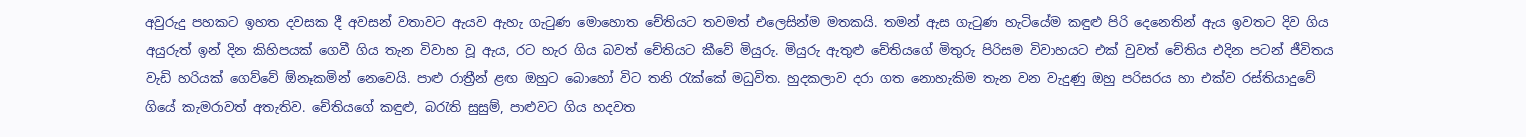අවුරුදු පහකට ඉහත දවසක දී අවසන් වතාවට ඇයව ඇහැ ගැටුණ මොහොත චේතියට තවමත් එලෙසින්ම මතකයි. තමන් ඇස ගැටුණ හැටියේම කඳුළු පිරි දෙනෙතින් ඇය ඉවතට දිව ගිය අයුරුත් ඉන් දින කිහිපයක් ගෙවී ගිය තැන විවාහ වූ ඇය, රට හැර ගිය බවත් චේතියට කීවේ මියුරු. මියුරු ඇතුළු චේතියගේ මිතුරු පිරිසම විවාහයට එක් වුවත් චේතිය එදින පටන් ජීවිතය වැඩි හරියක් ගෙව්වේ ඕනෑකමින් නෙවෙයි. පාළු රාත්‍රීන් ළඟ ඔහුට බොහෝ විට තනි රැක්කේ මධුවිත. හුදකලාව දරා ගත නොහැකිම තැන වන වැදුණු ඔහු පරිසරය හා එක්ව රස්තියාදුවේ ගියේ කැමරාවත් අතැතිව. චේතියගේ කඳුළු, බරැති සුසුම්, පාළුවට ගිය හදවත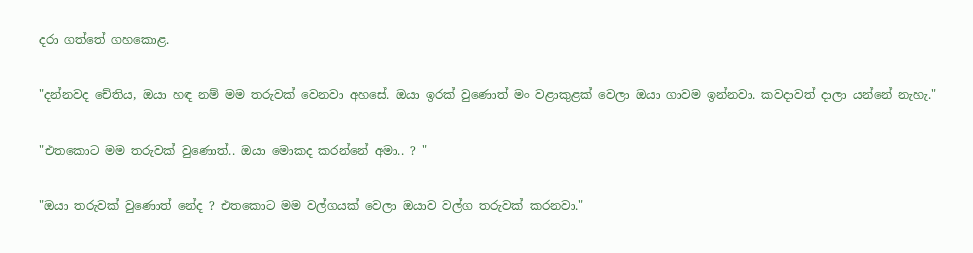දරා ගත්තේ ගහකොළ.

"දන්නවද චේතිය, ඔයා හඳ නම් මම තරුවක් වෙනවා අහසේ. ඔයා ඉරක් වුණොත් මං වළාකුළක් වෙලා ඔයා ගාවම ඉන්නවා. කවදාවත් දාලා යන්නේ නැහැ."

"එතකොට මම තරුවක් වුණොත්.. ඔයා මොකද කරන්නේ අමා.. ? "

"ඔයා තරුවක් වුණොත් නේද ? එතකොට මම වල්ගයක් වෙලා ඔයාව වල්ග තරුවක් කරනවා."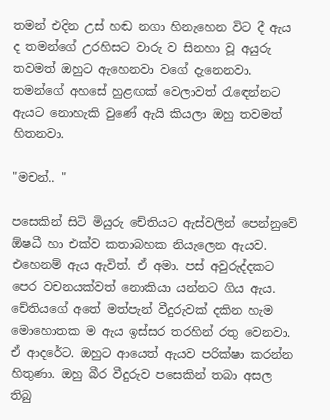තමන් එදින උස් හඬ නගා හිනැහෙන විට දී ඇය ද තමන්ගේ උරහිසට වාරු ව සිනහා වූ අයුරු තවමත් ඔහුට ඇහෙනවා වගේ දැනෙනවා. තමන්ගේ අහසේ හුළඟක් වෙලාවත් රැඳෙන්නට ඇයට නොහැකි වුණේ ඇයි කියලා ඔහු තවමත් හිතනවා.

"මචන්.. "

පසෙකින් සිටි මියුරු චේතියට ඇස්වලින් පෙන්නුවේ ඕෂධී හා එක්ව කතාබහක නියැලෙන ඇයව. එහෙනම් ඇය ඇවිත්. ඒ අමා. පස් අවුරුද්දකට පෙර වචනයක්වත් නොකියා යන්නට ගිය ඇය. චේතියගේ අතේ මත්පැන් වීදුරුවක් දකින හැම මොහොතක ම ඇය ඉස්සර තරහින් රතු වෙනවා. ඒ ආදරේට. ඔහුට ආයෙත් ඇයව පරික්ෂා කරන්න හිතුණා. ඔහු බීර වීදුරුව පසෙකින් තබා අසල තිබු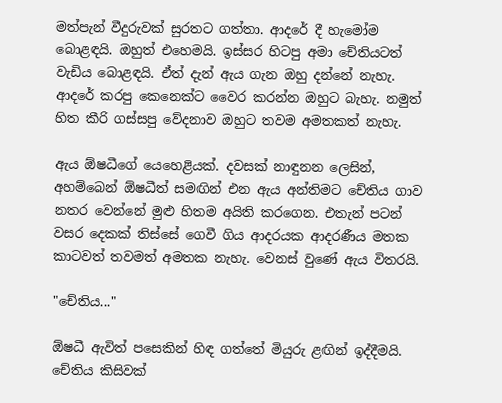මත්පැන් වීදුරුවක් සුරතට ගත්තා. ආදරේ දී හැමෝම බොළඳයි. ඔහුත් එහෙමයි. ඉස්සර හිටපු අමා චේතියටත් වැඩිය බොළඳයි. ඒත් දැන් ඇය ගැන ඔහු දන්නේ නැහැ. ආදරේ කරපු කෙනෙක්ට වෛර කරන්න ඔහුට බැහැ. නමුත් හිත කීරි ගස්සපු වේදනාව ඔහුට තවම අමතකත් නැහැ.

ඇය ඕෂධීගේ යෙහෙළියක්. දවසක් නාඳුනන ලෙසින්, අහම්බෙන් ඕෂධීත් සමඟින් එන ඇය අන්තිමට චේතිය ගාව නතර වෙන්නේ මුළු හිතම අයිති කරගෙන. එතැන් පටන් වසර දෙකක් තිස්සේ ගෙවී ගිය ආදරයක ආදරණීය මතක කාටවත් තවමත් අමතක නැහැ. වෙනස් වුණේ ඇය විතරයි.

"චේතිය..."

ඕෂධී ඇවිත් පසෙකින් හිඳ ගත්තේ මියුරු ළඟින් ඉද්දීමයි. චේතිය කිසිවක්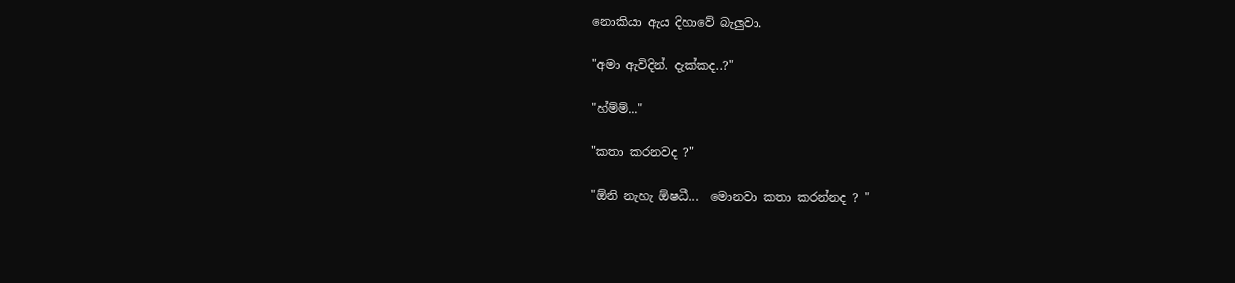නොකියා ඇය දිහාවේ බැලුවා.

"අමා ඇවිදින්. දැක්කද..?"

"හ්ම්ම්..."

"කතා කරනවද ?"

"ඕනි නැහැ ඕෂධී...  මොනවා කතා කරන්නද ? "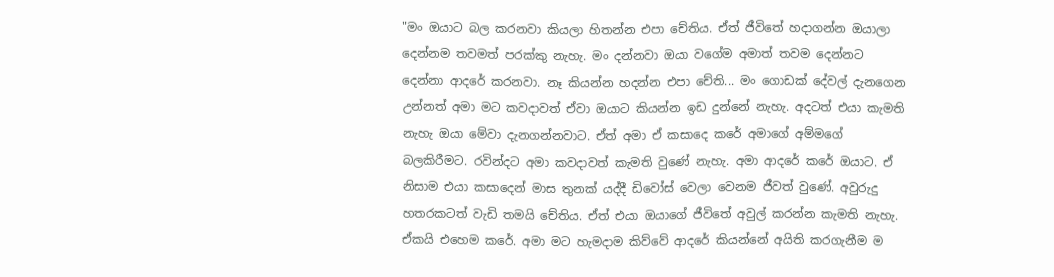"මං ඔයාට බල කරනවා කියලා හිතන්න එපා චේතිය. ඒත් ජීවිතේ හදාගන්න ඔයාලා දෙන්නම තවමත් පරක්කු නැහැ. මං දන්නවා ඔයා වගේම අමාත් තවම දෙන්නට දෙන්නා ආදරේ කරනවා. නෑ කියන්න හදන්න එපා චේති... මං ගොඩක් දේවල් දැනගෙන උන්නත් අමා මට කවදාවත් ඒවා ඔයාට කියන්න ඉඩ දුන්නේ නැහැ. අදටත් එයා කැමති නැහැ ඔයා මේවා දැනගන්නවාට. ඒත් අමා ඒ කසාදෙ කරේ අමාගේ අම්මගේ බලකිරීමට. රවින්දට අමා කවදාවත් කැමති වුණේ නැහැ. අමා ආදරේ කරේ ඔයාට. ඒ නිසාම එයා කසාදෙන් මාස තුනක් යද්දී ඩිවෝස් වෙලා වෙනම ජීවත් වුණේ. අවුරුදු හතරකටත් වැඩි තමයි චේතිය. ඒත් එයා ඔයාගේ ජීවිතේ අවුල් කරන්න කැමති නැහැ. ඒකයි එහෙම කරේ. අමා මට හැමදාම කිව්වේ ආදරේ කියන්නේ අයිති කරගැනීම ම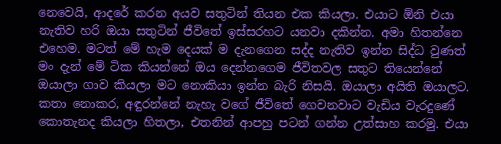නෙවෙයි, ආදරේ කරන අයව සතුටින් තියන එක කියලා. එයාට ඕනි එයා නැතිව හරි ඔයා සතුටින් ජීවිතේ ඉස්සරහට යනවා දකින්න. අමා හිතන්නෙ එහෙම. මටත් මේ හැම දෙයක් ම දැනගෙන සද්ද නැතිව ඉන්න සිද්ධ වුණත් මං දැන් මේ ටික කියන්නේ ඔය දෙන්නගෙම ජීවිතවල සතුට තියෙන්නේ ඔයාලා ගාව කියලා මට නොකියා ඉන්න බැරි නිසයි. ඔයාලා අයිති ඔයාලට. කතා නොකර, අඳුරන්නේ නැහැ වගේ ජීවිතේ ගෙවනවාට වැඩිය වැරදුණේ කොතැනද කියලා හිතලා, එතනින් ආපහු පටන් ගන්න උත්සාහ කරමු. එයා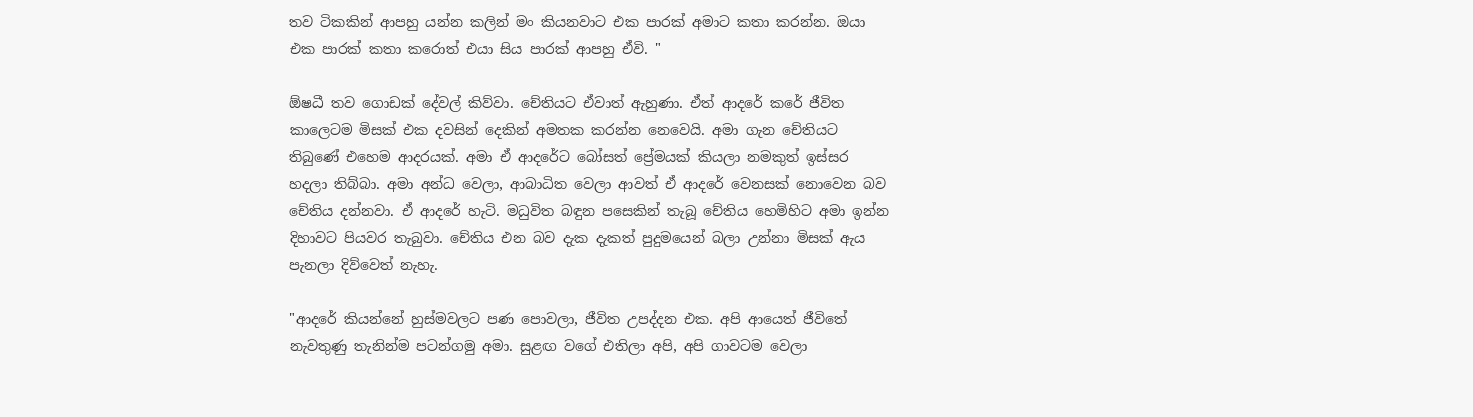තව ටිකකින් ආපහු යන්න කලින් මං කියනවාට එක පාරක් අමාට කතා කරන්න. ඔයා එක පාරක් කතා කරොත් එයා සිය පාරක් ආපහු ඒවි. "

ඕෂධී තව ගොඩක් දේවල් කිව්වා. චේතියට ඒවාත් ඇහුණා. ඒත් ආදරේ කරේ ජීවිත කාලෙටම මිසක් එක දවසින් දෙකින් අමතක කරන්න නෙවෙයි. අමා ගැන චේතියට තිබුණේ එහෙම ආදරයක්. අමා ඒ ආදරේට බෝසත් ප්‍රේමයක් කියලා නමකුත් ඉස්සර හදලා තිබ්බා. අමා අන්ධ වෙලා, ආබාධිත වෙලා ආවත් ඒ ආදරේ වෙනසක් නොවෙන බව චේතිය දන්නවා. ඒ ආදරේ හැටි. මධුවිත බඳුන පසෙකින් තැබූ චේතිය හෙමිහිට අමා ඉන්න දිහාවට පියවර තැබුවා. චේතිය එන බව දැක දැකත් පුදුමයෙන් බලා උන්නා මිසක් ඇය පැනලා දිව්වෙත් නැහැ.

"ආදරේ කියන්නේ හුස්මවලට පණ පොවලා, ජීවිත උපද්දන එක. අපි ආයෙත් ජීවිතේ නැවතුණු තැනින්ම පටන්ගමු අමා. සුළඟ වගේ එතිලා අපි, අපි ගාවටම වෙලා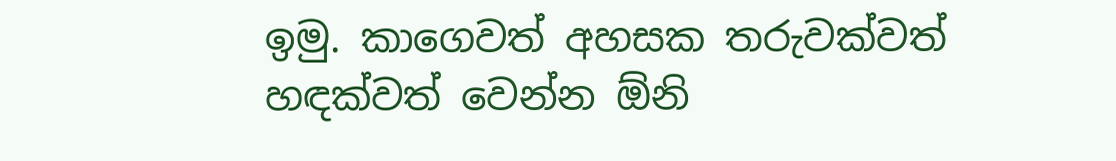ඉමු. කාගෙවත් අහසක තරුවක්වත් හඳක්වත් වෙන්න ඕනි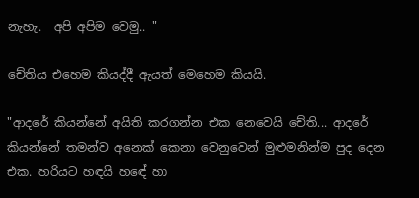නැහැ.  අපි අපිම වෙමු.. "

චේතිය එහෙම කියද්දී ඇයත් මෙහෙම කියයි.

"ආදරේ කියන්නේ අයිති කරගන්න එක නෙවෙයි චේති... ආදරේ කියන්නේ තමන්ව අනෙක් කෙනා වෙනුවෙන් මුළුමනින්ම පුද දෙන එක. හරියට හඳයි හඳේ හා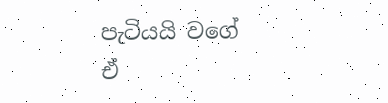පැටියයි වගේ ඒ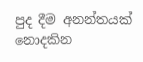පුද දීම අනන්තයක් නොදකින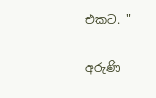එකට. "

අරුණි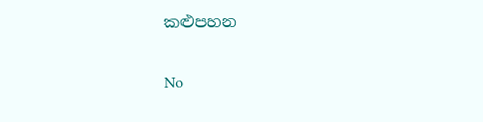කළුපහන

No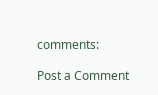comments:

Post a Comment